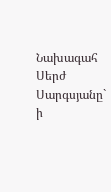Նախագահ Սերժ
Սարգսյանը` ի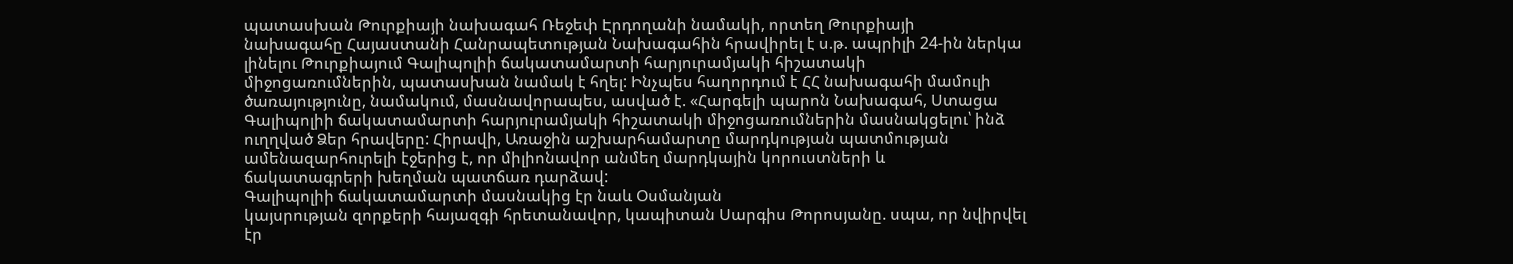պատասխան Թուրքիայի նախագահ Ռեջեփ Էրդողանի նամակի, որտեղ Թուրքիայի
նախագահը Հայաստանի Հանրապետության Նախագահին հրավիրել է ս.թ. ապրիլի 24-ին ներկա
լինելու Թուրքիայում Գալիպոլիի ճակատամարտի հարյուրամյակի հիշատակի
միջոցառումներին, պատասխան նամակ է հղել: Ինչպես հաղորդում է ՀՀ նախագահի մամուլի
ծառայությունը, նամակում, մասնավորապես, ասված է. «Հարգելի պարոն Նախագահ, Ստացա
Գալիպոլիի ճակատամարտի հարյուրամյակի հիշատակի միջոցառումներին մասնակցելու՝ ինձ
ուղղված Ձեր հրավերը: Հիրավի, Առաջին աշխարհամարտը մարդկության պատմության
ամենազարհուրելի էջերից է, որ միլիոնավոր անմեղ մարդկային կորուստների և
ճակատագրերի խեղման պատճառ դարձավ:
Գալիպոլիի ճակատամարտի մասնակից էր նաև Օսմանյան
կայսրության զորքերի հայազգի հրետանավոր, կապիտան Սարգիս Թորոսյանը. սպա, որ նվիրվել
էր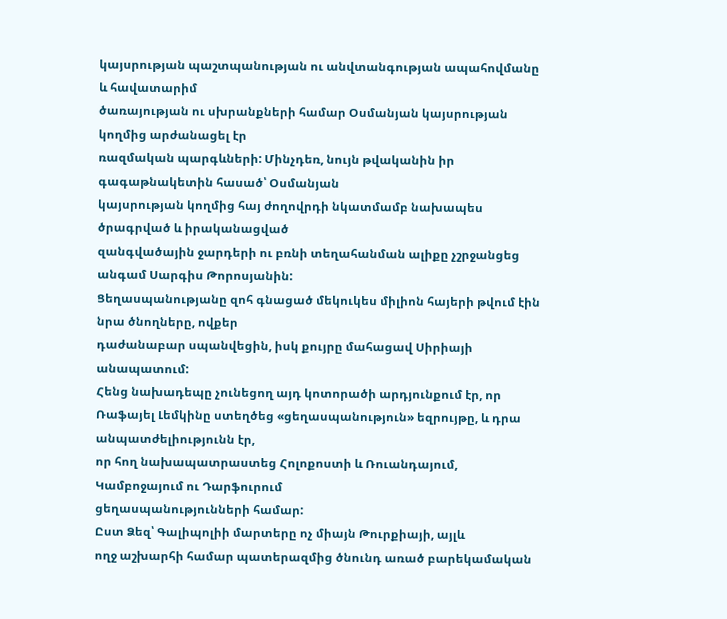կայսրության պաշտպանության ու անվտանգության ապահովմանը և հավատարիմ
ծառայության ու սխրանքների համար Օսմանյան կայսրության կողմից արժանացել էր
ռազմական պարգևների: Մինչդեռ, նույն թվականին իր գագաթնակետին հասած՝ Օսմանյան
կայսրության կողմից հայ ժողովրդի նկատմամբ նախապես ծրագրված և իրականացված
զանգվածային ջարդերի ու բռնի տեղահանման ալիքը չշրջանցեց անգամ Սարգիս Թորոսյանին:
Ցեղասպանությանը զոհ գնացած մեկուկես միլիոն հայերի թվում էին նրա ծնողները, ովքեր
դաժանաբար սպանվեցին, իսկ քույրը մահացավ Սիրիայի անապատում:
Հենց նախադեպը չունեցող այդ կոտորածի արդյունքում էր, որ
Ռաֆայել Լեմկինը ստեղծեց «ցեղասպանություն» եզրույթը, և դրա անպատժելիությունն էր,
որ հող նախապատրաստեց Հոլոքոստի և Ռուանդայում, Կամբոջայում ու Դարֆուրում
ցեղասպանությունների համար:
Ըստ Ձեզ՝ Գալիպոլիի մարտերը ոչ միայն Թուրքիայի, այլև
ողջ աշխարհի համար պատերազմից ծնունդ առած բարեկամական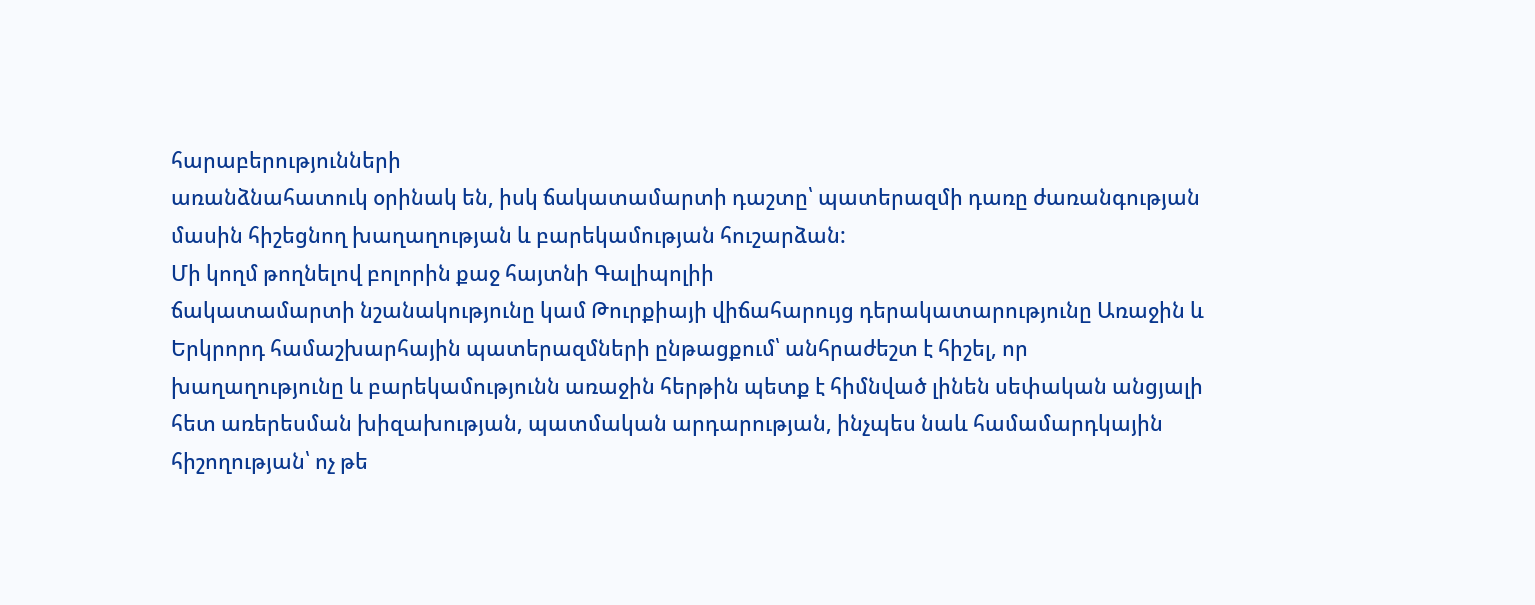հարաբերությունների
առանձնահատուկ օրինակ են, իսկ ճակատամարտի դաշտը՝ պատերազմի դառը ժառանգության
մասին հիշեցնող խաղաղության և բարեկամության հուշարձան:
Մի կողմ թողնելով բոլորին քաջ հայտնի Գալիպոլիի
ճակատամարտի նշանակությունը կամ Թուրքիայի վիճահարույց դերակատարությունը Առաջին և
Երկրորդ համաշխարհային պատերազմների ընթացքում՝ անհրաժեշտ է հիշել, որ
խաղաղությունը և բարեկամությունն առաջին հերթին պետք է հիմնված լինեն սեփական անցյալի
հետ առերեսման խիզախության, պատմական արդարության, ինչպես նաև համամարդկային
հիշողության՝ ոչ թե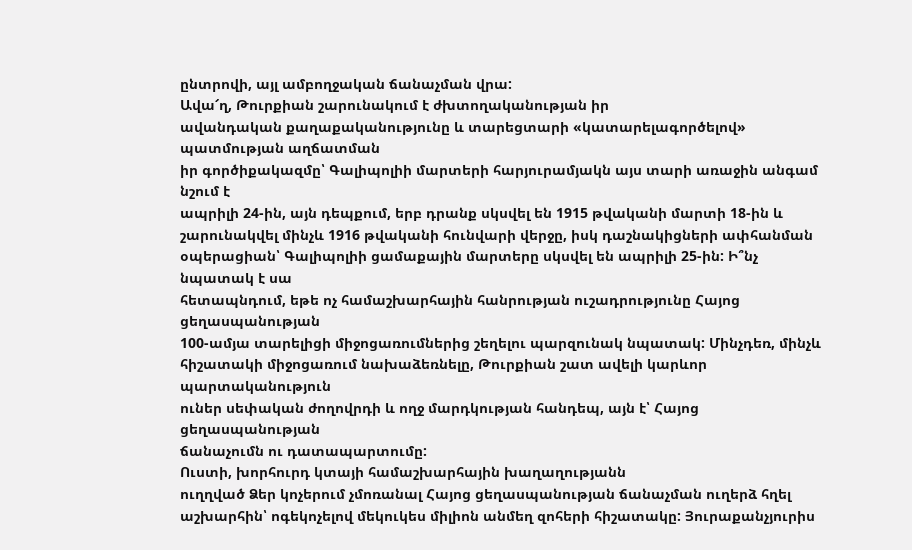ընտրովի, այլ ամբողջական ճանաչման վրա:
Ավա՜ղ, Թուրքիան շարունակում է ժխտողականության իր
ավանդական քաղաքականությունը և տարեցտարի «կատարելագործելով» պատմության աղճատման
իր գործիքակազմը՝ Գալիպոլիի մարտերի հարյուրամյակն այս տարի առաջին անգամ նշում է
ապրիլի 24-ին, այն դեպքում, երբ դրանք սկսվել են 1915 թվականի մարտի 18-ին և
շարունակվել մինչև 1916 թվականի հունվարի վերջը, իսկ դաշնակիցների ափհանման
օպերացիան՝ Գալիպոլիի ցամաքային մարտերը սկսվել են ապրիլի 25-ին: Ի՞նչ նպատակ է սա
հետապնդում, եթե ոչ համաշխարհային հանրության ուշադրությունը Հայոց ցեղասպանության
100-ամյա տարելիցի միջոցառումներից շեղելու պարզունակ նպատակ: Մինչդեռ, մինչև
հիշատակի միջոցառում նախաձեռնելը, Թուրքիան շատ ավելի կարևոր պարտականություն
ուներ սեփական ժողովրդի և ողջ մարդկության հանդեպ, այն է՝ Հայոց ցեղասպանության
ճանաչումն ու դատապարտումը:
Ուստի, խորհուրդ կտայի համաշխարհային խաղաղությանն
ուղղված Ձեր կոչերում չմոռանալ Հայոց ցեղասպանության ճանաչման ուղերձ հղել
աշխարհին՝ ոգեկոչելով մեկուկես միլիոն անմեղ զոհերի հիշատակը: Յուրաքանչյուրիս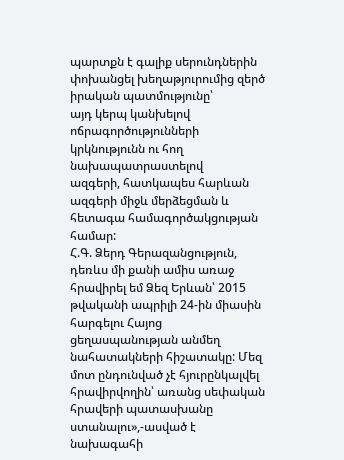պարտքն է գալիք սերունդներին փոխանցել խեղաթյուրումից զերծ իրական պատմությունը՝
այդ կերպ կանխելով ոճրագործությունների կրկնությունն ու հող նախապատրաստելով
ազգերի, հատկապես հարևան ազգերի միջև մերձեցման և հետագա համագործակցության համար:
Հ.Գ. Ձերդ Գերազանցություն, դեռևս մի քանի ամիս առաջ
հրավիրել եմ Ձեզ Երևան՝ 2015 թվականի ապրիլի 24-ին միասին հարգելու Հայոց
ցեղասպանության անմեղ նահատակների հիշատակը: Մեզ մոտ ընդունված չէ հյուրընկալվել
հրավիրվողին՝ առանց սեփական հրավերի պատասխանը ստանալու»,-ասված է նախագահի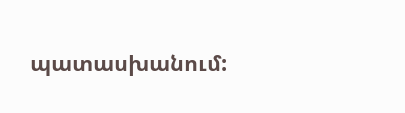պատասխանում: